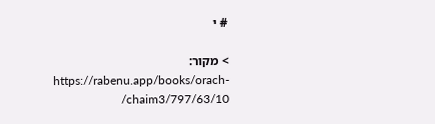# י

> מקור: https://rabenu.app/books/orach-chaim3/797/63/10/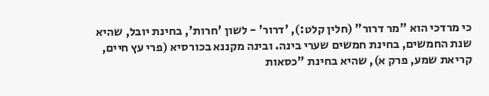כי מרדכי הוא "מר דרור" (חלין קלט:), 'דרור' - לשון 'חרות', בחינת יובל, שהיא שנת החמשים, בחינת חמשים שערי בינה. ובינה מקננא בכורסיא (פרי עץ חיים, קריאת שמע, פרק א), שהיא בחינת "כסאות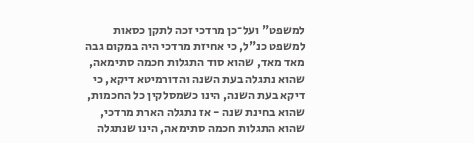למשפט" ועל־כן מרדכי זכה לתקן כסאות למשפט כנ"ל, כי אחיזת מרדכי היה במקום גבה מאד מאד, שהוא סוד התגלות חכמה סתימאה, שהוא נתגלה בעת השנה והדורמיטא דיקא, כי דיקא בעת השנה, הינו כשמסלקין כל החכמות, שהוא בחינת שנה - אז נתגלה הארת מרדכי, שהוא התגלות חכמה סתימאה, הינו שנתגלה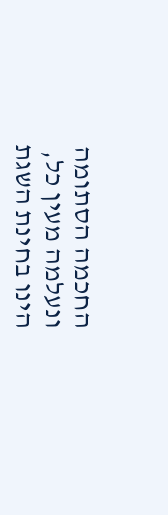החכמה הסתומה ונעלמה מעין כל, הינו בחינת השגת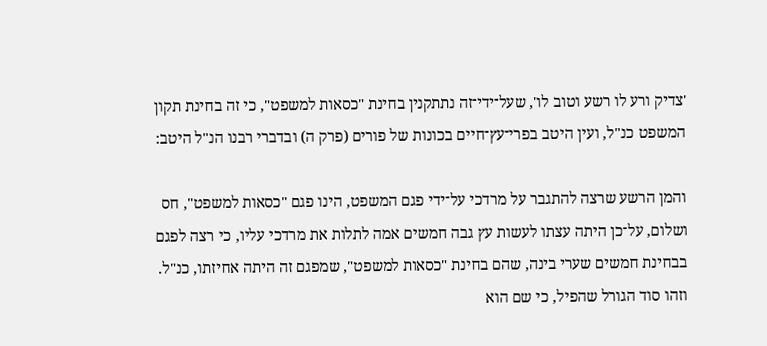'צדיק ורע לו רשע וטוב לו', שעל־ידי־זה נתתקנין בחינת "כסאות למשפט", כי זה בחינת תקון המשפט כנ"ל, ועין היטב בפרי־עץ־חיים בכונות של פורים (פרק ה) ובדברי רבנו הנ"ל היטב:

והמן הרשע שרצה להתגבר על מרדכי על־ידי פגם המשפט, הינו פגם "כסאות למשפט", חס ושלום, על־כן היתה עצתו לעשות עץ גבה חמשים אמה לתלות את מרדכי עליו, כי רצה לפגם בבחינת חמשים שערי בינה, שהם בחינת "כסאות למשפט", שמפגם זה היתה אחיזתו, כנ"ל. וזהו סוד הגורל שהפיל, כי שם הוא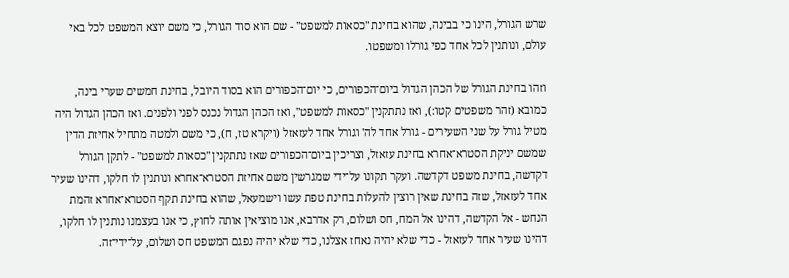שרש הגורל, הינו כי בבינה, שהוא בחינת "כסאות למשפט" - שם הוא סוד הגורל, כי משם יוצא המשפט לכל באי עולם, ונותנין לכל אחד כפי גורלו ומשפטו.

וזהו בחינת הגורל של הכהן הגדול ביום־הכפורים, כי יום־הכפורים הוא בסוד היובל, בחינת חמשים שערי בינה, כמובא (זהר משפטים קטו:), ואז נתתקנין "כסאות למשפט", ואז הכהן הגדול נכנס לפני ולפנים. ואז הכהן הגדול היה מטיל גורל על שני השעירים - גורל אחד לה' וגורל אחד לעזאזל (ויקרא טז, ח), כי משם ולמטה מתחיל אחיזת הדין שמשם יניקת הסטרא־אחרא בחינת עזאזל, וצריכין ביום־הכפורים שאז נתתקנין "כסאות למשפט" - לתקן הגורל דקדשה, בחינת משפט דקדשה. ועקר תקונו על־ידי שמגרשין משם אחיזת הסטרא־אחרא ונותנין לו חלקו, דהינו שעיר אחד לעזאזל, שזה בחינת שאין רוצין להעלות בחינת טפת עשו וישמעאל, שהוא בחינת תקף הסטרא־אחרא זהמת הנחש - אל הקדשה, דהינו אל המח, חס ושלום, רק אדרבא, אנו מוציאין אותה לחוץ, כי אנו בעצמנו נותנין לו חלקו, דהינו שעיר אחד לעזאזל - כדי שלא יהיה נאחז אצלנו, כדי שלא יהיה נפגם המשפט חס ושלום, על־ידי־זה.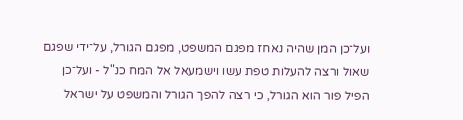ועל־כן המן שהיה נאחז מפגם המשפט, מפגם הגורל, על־ידי שפגם שאול ורצה להעלות טפת עשו וישמעאל אל המח כנ"ל - ועל־כן הפיל פור הוא הגורל, כי רצה להפך הגורל והמשפט על ישראל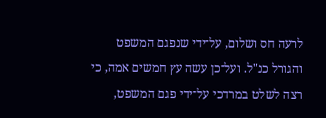לרעה חס ושלום, על־ידי שנפגם המשפט והגורל כנ"ל. ועל־כן עשה עץ חמשים אמה, כי רצה לשלט במרדכי על־ידי פגם המשפט,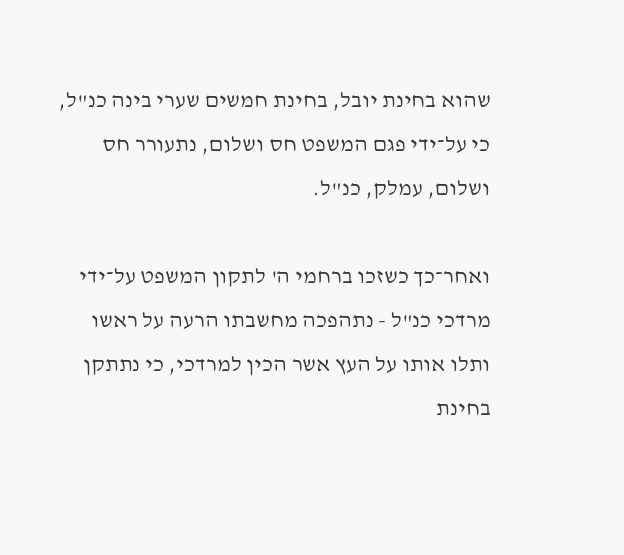שהוא בחינת יובל, בחינת חמשים שערי בינה כנ"ל, כי על־ידי פגם המשפט חס ושלום, נתעורר חס ושלום, עמלק, כנ"ל.

ואחר־כך כשזכו ברחמי ה' לתקון המשפט על־ידי מרדכי כנ"ל - נתהפכה מחשבתו הרעה על ראשו ותלו אותו על העץ אשר הכין למרדכי, כי נתתקן בחינת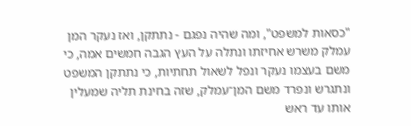"כסאות למשפט", ומה שהיה נפגם - נתתקן, ואז נעקר המן עמלק משרש אחיזתו ונתלה על העץ הגבה חמשים אמה, כי משם בעצמו נעקר ונפל לשאול תחתיות, כי נתתקן המשפט ונתגרש ונפרד משם המן־עמלק, שזה בחינת תליה שמעלין אותו עד ראש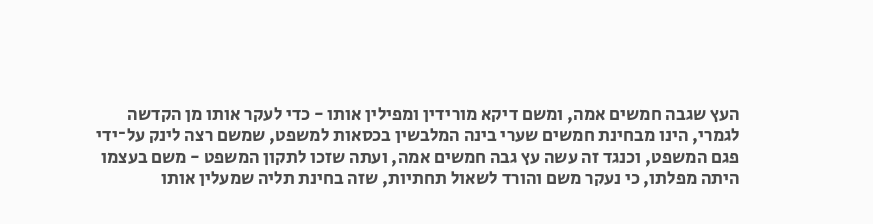העץ שגבה חמשים אמה, ומשם דיקא מורידין ומפילין אותו - כדי לעקר אותו מן הקדשה לגמרי, הינו מבחינת חמשים שערי בינה המלבשין בכסאות למשפט, שמשם רצה לינק על־ידי פגם המשפט, וכנגד זה עשה עץ גבה חמשים אמה, ועתה שזכו לתקון המשפט - משם בעצמו היתה מפלתו, כי נעקר משם והורד לשאול תחתיות, שזה בחינת תליה שמעלין אותו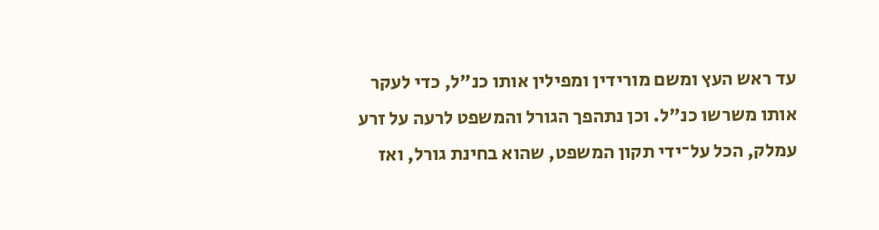עד ראש העץ ומשם מורידין ומפילין אותו כנ"ל, כדי לעקר אותו משרשו כנ"ל. וכן נתהפך הגורל והמשפט לרעה על זרע עמלק, הכל על־ידי תקון המשפט, שהוא בחינת גורל, ואז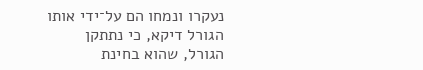נעקרו ונמחו הם על־ידי אותו הגורל דיקא, כי נתתקן הגורל, שהוא בחינת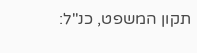תקון המשפט, כנ"ל: